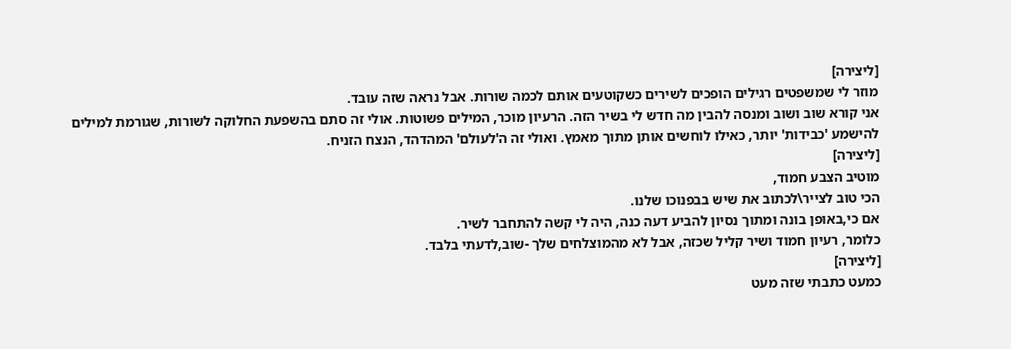[ליצירה]
מוזר לי שמשפטים רגילים הופכים לשירים כשקוטעים אותם לכמה שורות. אבל נראה שזה עובד.
אני קורא שוב ושוב ומנסה להבין מה חדש לי בשיר הזה. הרעיון מוכר, המילים פשוטות. אולי זה סתם בהשפעת החלוקה לשורות, שגורמת למילים להישמע 'כבידות' יותר, כאילו לוחשים אותן מתוך מאמץ. ואולי זה ה'לעולם' המהדהד, הנצח הזניח.
[ליצירה]
מוטיב הצבע חמוד,
הכי טוב לצייר\לכתוב את שיש בבפנוכו שלנו.
אם כי,באופן בונה ומתוך נסיון להביע דעה כנה, היה לי קשה להתחבר לשיר.
כלומר, רעיון חמוד ושיר קליל שכזה, אבל לא מהמוצלחים שלך -שוב,לדעתי בלבד.
[ליצירה]
כמעט כתבתי שזה מעט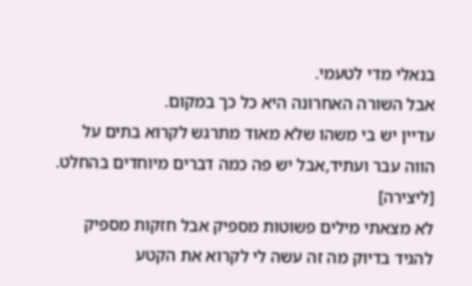בנאלי מדי לטעמי.
אבל השורה האחרונה היא כל כך במקום.
עדיין יש בי משהו שלא מאוד מתרגש לקרוא בתים על הווה עבר ועתיד,אבל יש פה כמה דברים מיוחדים בהחלט.
[ליצירה]
לא מצאתי מילים פשוטות מספיק אבל חזקות מספיק להגיד בדיוק מה זה עשה לי לקרוא את הקטע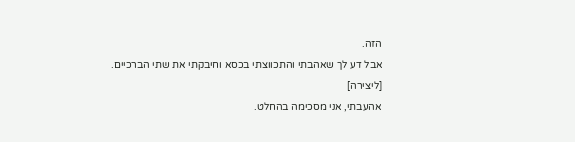הזה.
אבל דע לך שאהבתי והתכווצתי בכסא וחיבקתי את שתי הברכיים.
[ליצירה]
אהעבתי, אני מסכימה בהחלט.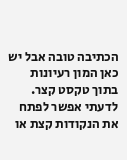הכתיבה טובה אבל יש כאן המון רעיונות בתוך טקסט קצר. לדעתי אפשר לפתח את הנקודות קצת או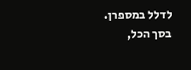לדלל במספרן.
בסך הכל,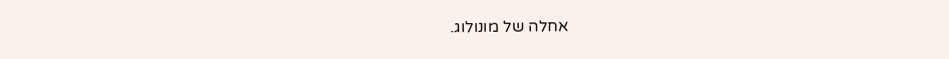אחלה של מונולוג.